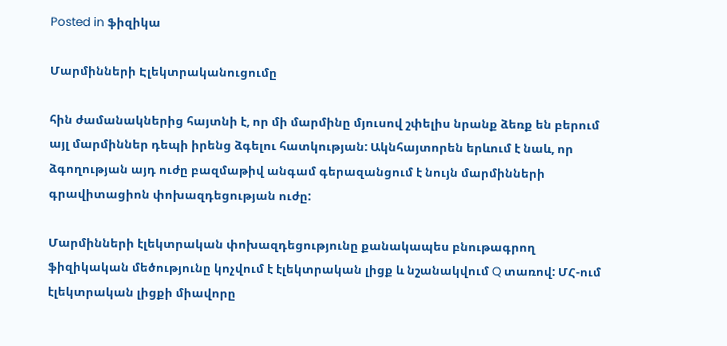Posted in ֆիզիկա

Մարմինների Էլեկտրականուցումը

հին ժամանակներից հայտնի է, որ մի մարմինը մյուսով շփելիս նրանք ձեռք են բերում այլ մարմիններ դեպի իրենց ձգելու հատկության: Ակնհայտորեն երևում է նաև, որ ձգողության այդ ուժը բազմաթիվ անգամ գերազանցում է նույն մարմինների գրավիտացիոն փոխազդեցության ուժը:

Մարմինների էլեկտրական փոխազդեցությունը քանակապես բնութագրող ֆիզիկական մեծությունը կոչվում է էլեկտրական լիցք և նշանակվում Q տառով: ՄՀ-ում էլեկտրական լիցքի միավորը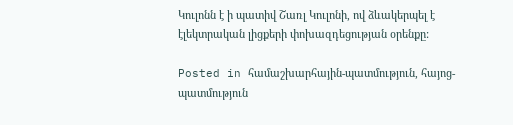Կուլոնն է ի պատիվ Շառլ Կուլոնի, ով ձևակերպել է էլեկտրական լիցքերի փոխազդեցության օրենքը:

Posted in համաշխարհային-պատմություն, հայոց-պատմություն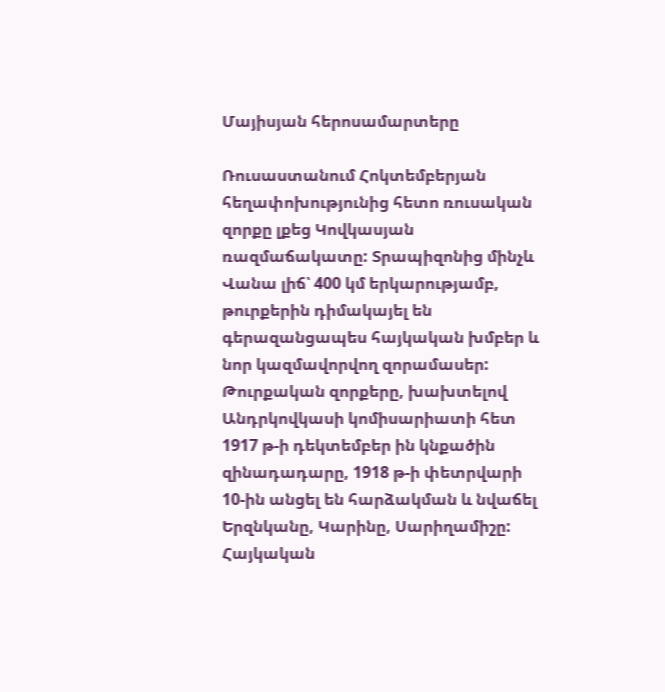Մայիսյան հերոսամարտերը

Ռուսաստանում Հոկտեմբերյան հեղափոխությունից հետո ռուսական զորքը լքեց Կովկասյան ռազմաճակատը: Տրապիզոնից մինչև Վանա լիճ՝ 400 կմ երկարությամբ, թուրքերին դիմակայել են գերազանցապես հայկական խմբեր և նոր կազմավորվող զորամասեր: Թուրքական զորքերը, խախտելով Անդրկովկասի կոմիսարիատի հետ 1917 թ-ի դեկտեմբեր ին կնքածին զինադադարը, 1918 թ-ի փետրվարի 10-ին անցել են հարձակման և նվաճել Երզնկանը, Կարինը, Սարիղամիշը: Հայկական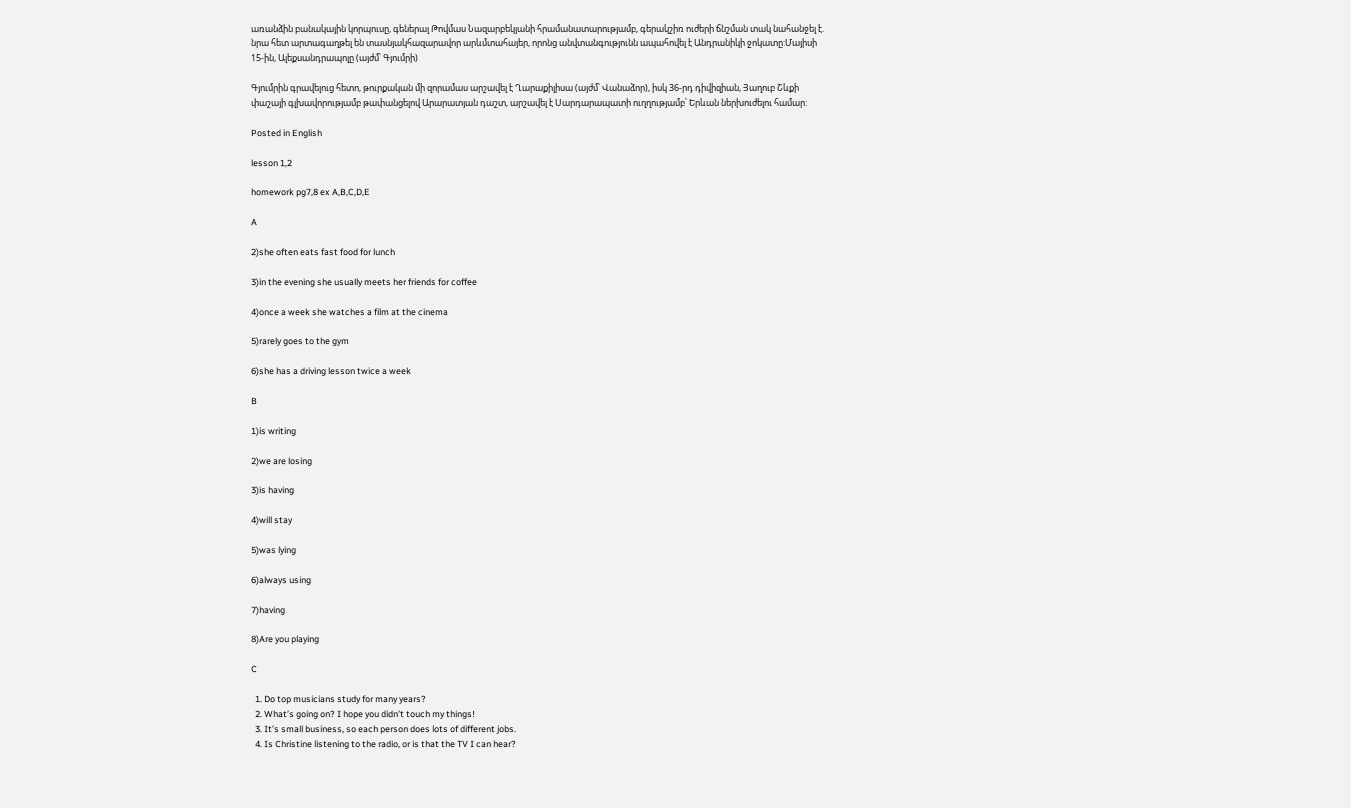առանձին բանակային կորպուսը, գեներալ Թովմաս Նազարբեկյանի հրամանատարությամբ, գերակշիռ ուժերի ճնշման տակ նահանջել է. նրա հետ արտագաղթել են տասնյակհազարավոր արևմտահայեր, որոնց անվտանգությունն ապահովել է Անդրանիկի ջոկատը:Մայիսի 15-ին, Ալեքսանդրապոլը (այժմ՝ Գյումրի)

Գյումրին գրավելուց հետո, թուրքական մի զորամաս արշավել է Ղարաքիլիսա (այժմ՝ Վանաձոր), իսկ 36-րդ դիվիզիան, Յաղուբ Շևքի փաշայի գլխավորությամբ թափանցելով Արարատյան դաշտ, արշավել է Սարդարապատի ուղղությամբ՝ Երևան ներխուժելու համար:

Posted in English

lesson 1,2

homework pg7,8 ex A,B,C,D,E

A

2)she often eats fast food for lunch

3)in the evening she usually meets her friends for coffee

4)once a week she watches a film at the cinema

5)rarely goes to the gym

6)she has a driving lesson twice a week

B

1)is writing

2)we are losing

3)is having

4)will stay

5)was lying

6)always using

7)having

8)Are you playing

C

  1. Do top musicians study for many years?
  2. What’s going on? I hope you didn’t touch my things!
  3. It’s small business, so each person does lots of different jobs.
  4. Is Christine listening to the radio, or is that the TV I can hear?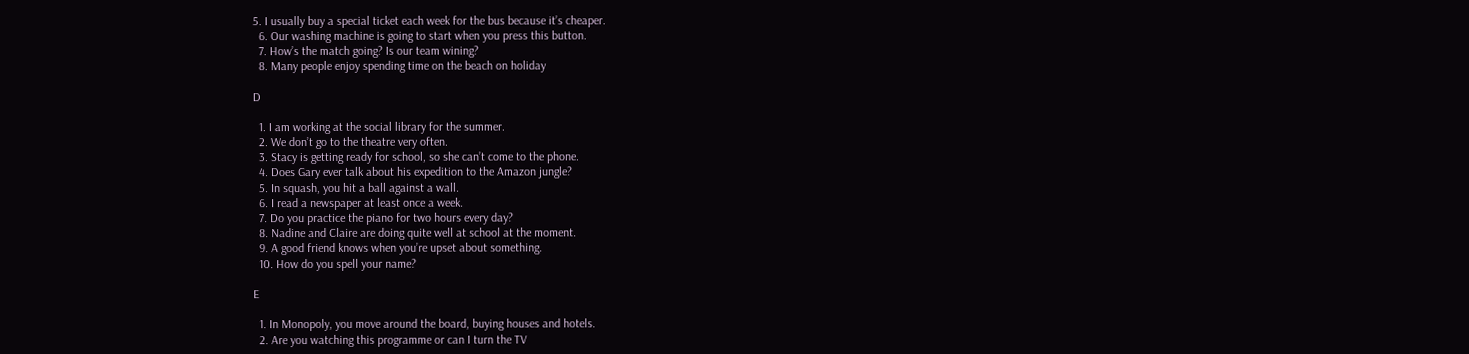5. I usually buy a special ticket each week for the bus because it’s cheaper.
  6. Our washing machine is going to start when you press this button.
  7. How’s the match going? Is our team wining?
  8. Many people enjoy spending time on the beach on holiday

D

  1. I am working at the social library for the summer.
  2. We don’t go to the theatre very often.
  3. Stacy is getting ready for school, so she can’t come to the phone.
  4. Does Gary ever talk about his expedition to the Amazon jungle?
  5. In squash, you hit a ball against a wall.
  6. I read a newspaper at least once a week.
  7. Do you practice the piano for two hours every day?
  8. Nadine and Claire are doing quite well at school at the moment.
  9. A good friend knows when you’re upset about something.
  10. How do you spell your name?

E

  1. In Monopoly, you move around the board, buying houses and hotels.
  2. Are you watching this programme or can I turn the TV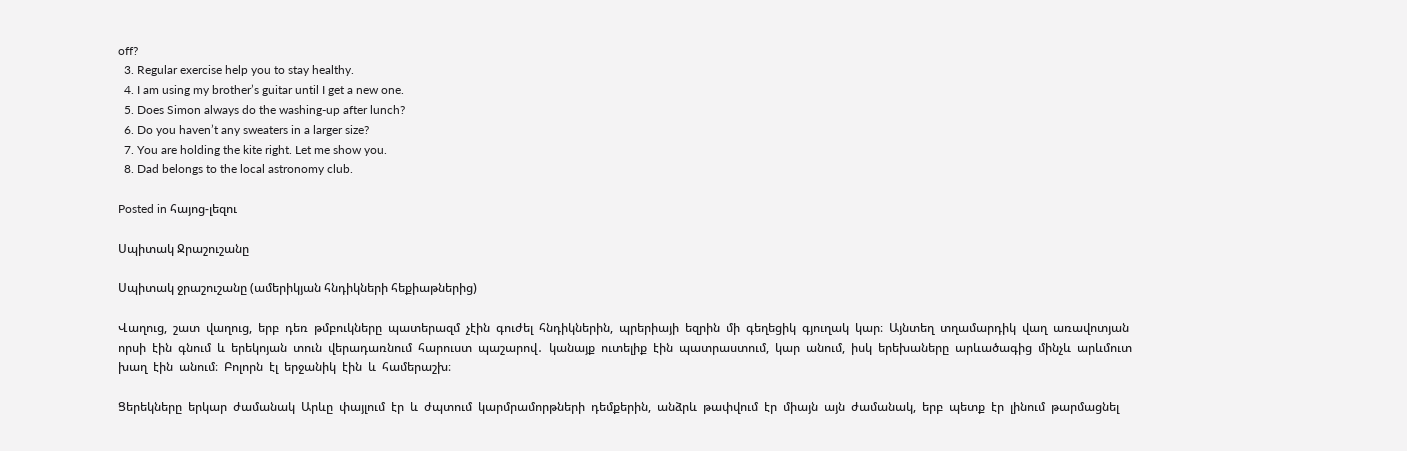off?
  3. Regular exercise help you to stay healthy.
  4. I am using my brother’s guitar until I get a new one.
  5. Does Simon always do the washing-up after lunch?
  6. Do you haven’t any sweaters in a larger size?
  7. You are holding the kite right. Let me show you.
  8. Dad belongs to the local astronomy club.

Posted in հայոց-լեզու

Սպիտակ Ջրաշուշանը

Սպիտակ ջրաշուշանը (ամերիկյան հնդիկների հեքիաթներից)

Վաղուց,  շատ  վաղուց,  երբ  դեռ  թմբուկները  պատերազմ  չէին  գուժել  հնդիկներին,  պրերիայի  եզրին  մի  գեղեցիկ  գյուղակ  կար։  Այնտեղ  տղամարդիկ  վաղ  առավոտյան  որսի  էին  գնում  և  երեկոյան  տուն  վերադառնում  հարուստ  պաշարով․  կանայք  ուտելիք  էին  պատրաստում,  կար  անում,  իսկ  երեխաները  արևածագից  մինչև  արևմուտ  խաղ  էին  անում։  Բոլորն  էլ  երջանիկ  էին  և  համերաշխ։

Ցերեկները  երկար  ժամանակ  Արևը  փայլում  էր  և  ժպտում  կարմրամորթների  դեմքերին,  անձրև  թափվում  էր  միայն  այն  ժամանակ,  երբ  պետք  էր  լինում  թարմացնել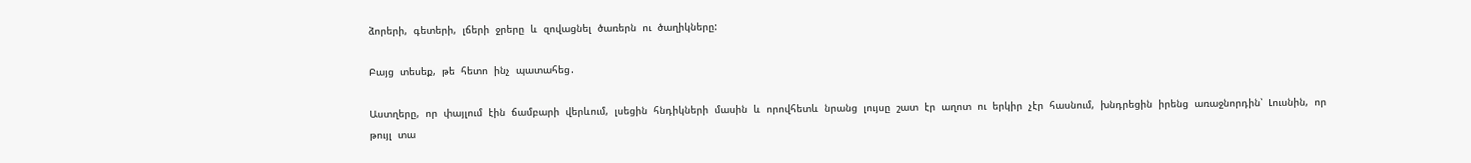ձորերի,  գետերի,  լճերի  ջրերը  և  զովացնել  ծառերն  ու  ծաղիկները:

Բայց  տեսեք,  թե  հետո  ինչ  պատահեց․

Աստղերը,  որ  փայլում  էին  ճամբարի  վերևում,  լսեցին  հնդիկների  մասին  և  որովհետև  նրանց  լույսը  շատ  էր  աղոտ  ու  երկիր  չէր  հասնում,  խնդրեցին  իրենց  առաջնորդին՝  Լուսնին,  որ  թույլ  տա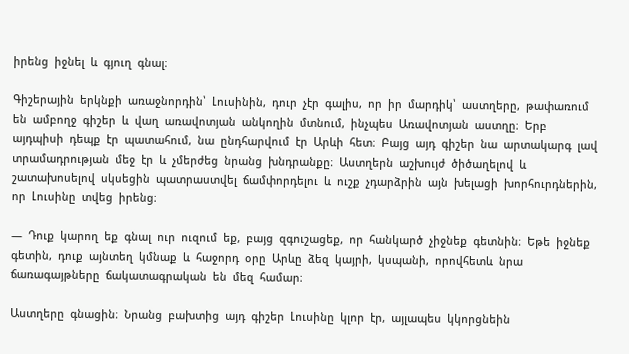իրենց  իջնել  և  գյուղ  գնալ։

Գիշերային  երկնքի  առաջնորդին՝  Լուսինին,  դուր  չէր  գալիս,  որ  իր  մարդիկ՝  աստղերը,  թափառում  են  ամբողջ  գիշեր  և  վաղ  առավոտյան  անկողին  մտնում,  ինչպես  Առավոտյան  աստղը։  Երբ  այդպիսի  դեպք  էր  պատահում,  նա  ընդհարվում  էր  Արևի  հետ։  Բայց  այդ  գիշեր  նա  արտակարգ  լավ  տրամադրության  մեջ  էր  և  չմերժեց  նրանց  խնդրանքը։  Աստղերն  աշխույժ  ծիծաղելով  և  շատախոսելով  սկսեցին  պատրաստվել  ճամփորդելու  և  ուշք  չդարձրին  այն  խելացի  խորհուրդներին,  որ  Լուսինը  տվեց  իրենց։

―  Դուք  կարող  եք  գնալ  ուր  ուզում  եք,  բայց  զգուշացեք,  որ  հանկարծ  չիջնեք  գետնին։  Եթե  իջնեք  գետին,  դուք  այնտեղ  կմնաք  և  հաջորդ  օրը  Արևը  ձեզ  կայրի,  կսպանի,  որովհետև  նրա  ճառագայթները  ճակատագրական  են  մեզ  համար։

Աստղերը  գնացին։  Նրանց  բախտից  այդ  գիշեր  Լուսինը  կլոր  էր,  այլապես  կկորցնեին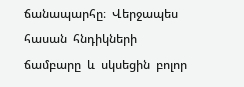ճանապարհը։  Վերջապես  հասան  հնդիկների  ճամբարը  և  սկսեցին  բոլոր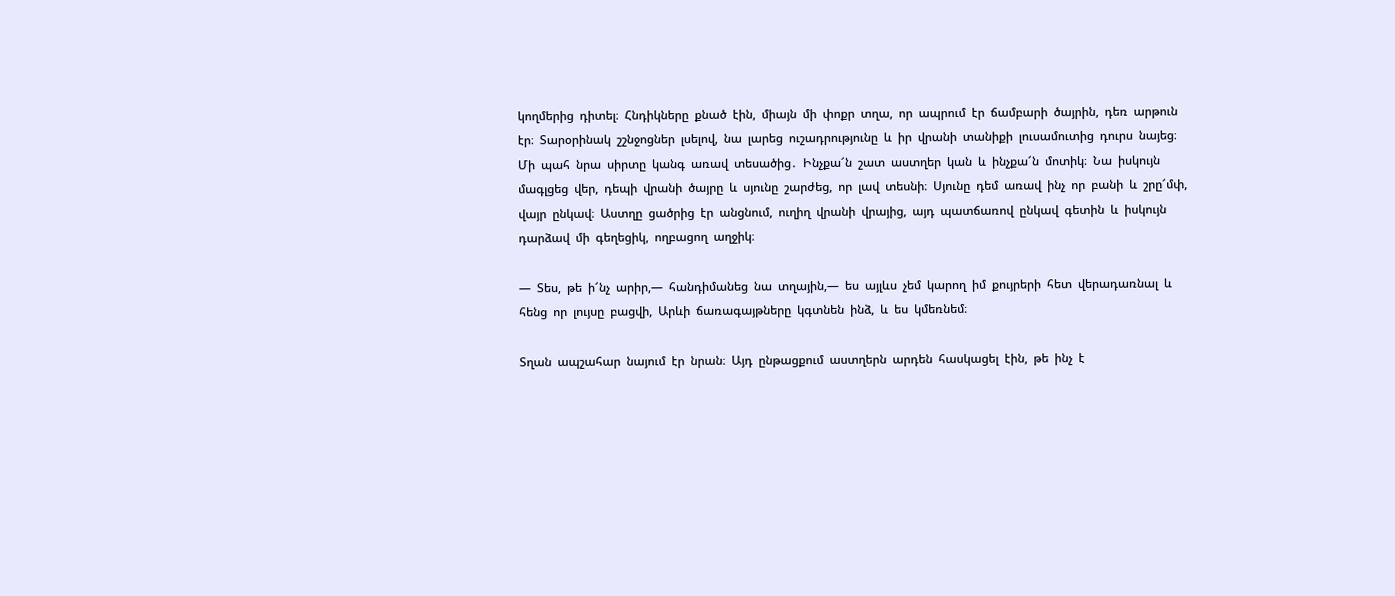կողմերից  դիտել։  Հնդիկները  քնած  էին,  միայն  մի  փոքր  տղա,  որ  ապրում  էր  ճամբարի  ծայրին,  դեռ  արթուն  էր։  Տարօրինակ  շշնջոցներ  լսելով,  նա  լարեց  ուշադրությունը  և  իր  վրանի  տանիքի  լուսամուտից  դուրս  նայեց։  Մի  պահ  նրա  սիրտը  կանգ  առավ  տեսածից․  Ինչքա՜ն  շատ  աստղեր  կան  և  ինչքա՜ն  մոտիկ։  Նա  իսկույն  մագլցեց  վեր,  դեպի  վրանի  ծայրը  և  սյունը  շարժեց,  որ  լավ  տեսնի։  Սյունը  դեմ  առավ  ինչ  որ  բանի  և  շրը՜մփ,  վայր  ընկավ։  Աստղը  ցածրից  էր  անցնում,  ուղիղ  վրանի  վրայից,  այդ  պատճառով  ընկավ  գետին  և  իսկույն  դարձավ  մի  գեղեցիկ,  ողբացող  աղջիկ։

―  Տես,  թե  ի՜նչ  արիր,―  հանդիմանեց  նա  տղային,―  ես  այլևս  չեմ  կարող  իմ  քույրերի  հետ  վերադառնալ  և  հենց  որ  լույսը  բացվի,  Արևի  ճառագայթները  կգտնեն  ինձ,  և  ես  կմեռնեմ։

Տղան  ապշահար  նայում  էր  նրան։  Այդ  ընթացքում  աստղերն  արդեն  հասկացել  էին,  թե  ինչ  է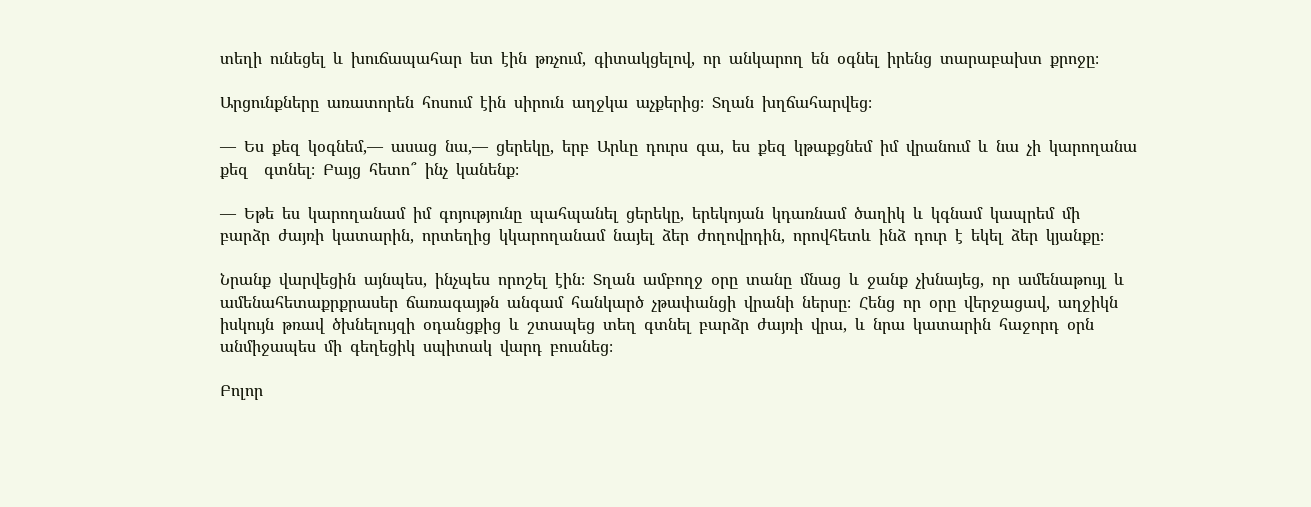տեղի  ունեցել  և  խուճապահար  ետ  էին  թռչում,  գիտակցելով,  որ  անկարող  են  օգնել  իրենց  տարաբախտ  քրոջը։

Արցունքները  առատորեն  հոսում  էին  սիրուն  աղջկա  աչքերից։  Տղան  խղճահարվեց։

―  Ես  քեզ  կօգնեմ,―  ասաց  նա,―  ցերեկը,  երբ  Արևը  դուրս  գա,  ես  քեզ  կթաքցնեմ  իմ  վրանում  և  նա  չի  կարողանա  քեզ    գտնել։  Բայց  հետո՞  ինչ  կանենք։

―  Եթե  ես  կարողանամ  իմ  գոյությունը  պահպանել  ցերեկը,  երեկոյան  կդառնամ  ծաղիկ  և  կգնամ  կապրեմ  մի  բարձր  ժայռի  կատարին,  որտեղից  կկարողանամ  նայել  ձեր  ժողովրդին,  որովհետև  ինձ  դուր  է  եկել  ձեր  կյանքը։

Նրանք  վարվեցին  այնպես,  ինչպես  որոշել  էին։  Տղան  ամբողջ  օրը  տանը  մնաց  և  ջանք  չխնայեց,  որ  ամենաթույլ  և  ամենահետաքրքրասեր  ճառագայթն  անգամ  հանկարծ  չթափանցի  վրանի  ներսը։  Հենց  որ  օրը  վերջացավ,  աղջիկն  իսկույն  թռավ  ծխնելույզի  օդանցքից  և  շտապեց  տեղ  գտնել  բարձր  ժայռի  վրա,  և  նրա  կատարին  հաջորդ  օրն  անմիջապես  մի  գեղեցիկ  սպիտակ  վարդ  բուսնեց։

Բոլոր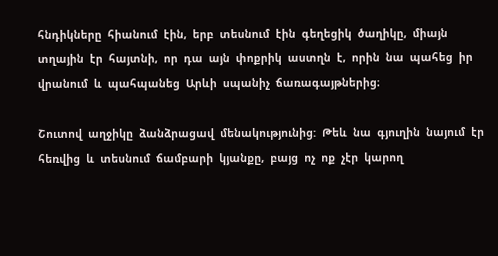հնդիկները  հիանում  էին,  երբ  տեսնում  էին  գեղեցիկ  ծաղիկը,  միայն  տղային  էր  հայտնի,  որ  դա  այն  փոքրիկ  աստղն  է,  որին  նա  պահեց  իր  վրանում  և  պահպանեց  Արևի  սպանիչ  ճառագայթներից։

Շուտով  աղջիկը  ձանձրացավ  մենակությունից:  Թեև  նա  գյուղին  նայում  էր  հեռվից  և  տեսնում  ճամբարի  կյանքը,  բայց  ոչ  ոք  չէր  կարող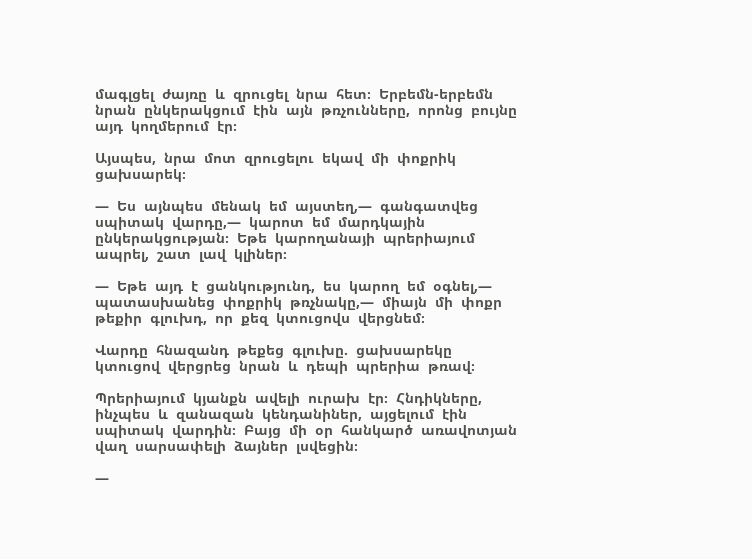մագլցել  ժայռը  և  զրուցել  նրա  հետ։  Երբեմն-երբեմն  նրան  ընկերակցում  էին  այն  թռչունները,  որոնց  բույնը  այդ  կողմերում  էր։

Այսպես,  նրա  մոտ  զրուցելու  եկավ  մի  փոքրիկ  ցախսարեկ։

―  Ես  այնպես  մենակ  եմ  այստեղ,―  գանգատվեց  սպիտակ  վարդը,―  կարոտ  եմ  մարդկային  ընկերակցության։  Եթե  կարողանայի  պրերիայում  ապրել,  շատ  լավ  կլիներ։

―  Եթե  այդ  է  ցանկությունդ,  ես  կարող  եմ  օգնել,―  պատասխանեց  փոքրիկ  թռչնակը,―  միայն  մի  փոքր  թեքիր  գլուխդ,  որ  քեզ  կտուցովս  վերցնեմ։

Վարդը  հնազանդ  թեքեց  գլուխը.  ցախսարեկը  կտուցով  վերցրեց  նրան  և  դեպի  պրերիա  թռավ։

Պրերիայում  կյանքն  ավելի  ուրախ  էր։  Հնդիկները,  ինչպես  և  զանազան  կենդանիներ,  այցելում  էին  սպիտակ  վարդին։  Բայց  մի  օր  հանկարծ  առավոտյան  վաղ  սարսափելի  ձայներ  լսվեցին։

―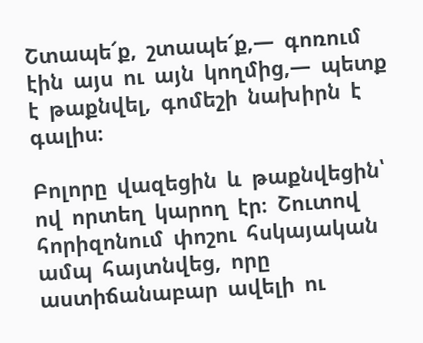Շտապե՜ք,  շտապե՜ք,―  գոռում  էին  այս  ու  այն  կողմից,―  պետք  է  թաքնվել,  գոմեշի  նախիրն  է  գալիս։

Բոլորը  վազեցին  և  թաքնվեցին՝  ով  որտեղ  կարող  էր։  Շուտով  հորիզոնում  փոշու  հսկայական  ամպ  հայտնվեց,  որը  աստիճանաբար  ավելի  ու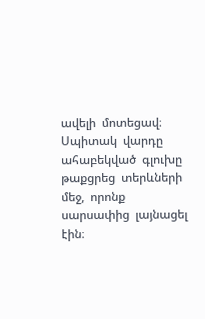ավելի  մոտեցավ։  Սպիտակ  վարդը  ահաբեկված  գլուխը  թաքցրեց  տերևների  մեջ,  որոնք  սարսափից  լայնացել  էին։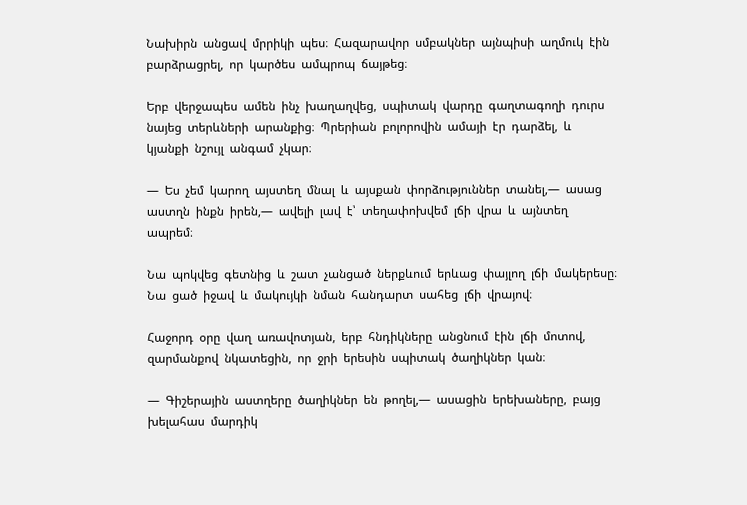Նախիրն  անցավ  մրրիկի  պես։  Հազարավոր  սմբակներ  այնպիսի  աղմուկ  էին  բարձրացրել,  որ  կարծես  ամպրոպ  ճայթեց։

Երբ  վերջապես  ամեն  ինչ  խաղաղվեց,  սպիտակ  վարդը  գաղտագողի  դուրս  նայեց  տերևների  արանքից։  Պրերիան  բոլորովին  ամայի  էր  դարձել,  և  կյանքի  նշույլ  անգամ  չկար։

―  Ես  չեմ  կարող  այստեղ  մնալ  և  այսքան  փորձություններ  տանել,―  ասաց  աստղն  ինքն  իրեն,―  ավելի  լավ  է՝  տեղափոխվեմ  լճի  վրա  և  այնտեղ  ապրեմ։

Նա  պոկվեց  գետնից  և  շատ  չանցած  ներքևում  երևաց  փայլող  լճի  մակերեսը։  Նա  ցած  իջավ  և  մակույկի  նման  հանդարտ  սահեց  լճի  վրայով։

Հաջորդ  օրը  վաղ  առավոտյան,  երբ  հնդիկները  անցնում  էին  լճի  մոտով,  զարմանքով  նկատեցին,  որ  ջրի  երեսին  սպիտակ  ծաղիկներ  կան։

―  Գիշերային  աստղերը  ծաղիկներ  են  թողել,―  ասացին  երեխաները,  բայց  խելահաս  մարդիկ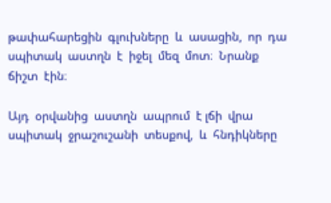թափահարեցին  գլուխները  և  ասացին,  որ  դա  սպիտակ  աստղն  է  իջել  մեզ  մոտ։  Նրանք  ճիշտ  էին։

Այդ  օրվանից  աստղն  ապրում  է լճի  վրա  սպիտակ  ջրաշուշանի  տեսքով,  և  հնդիկները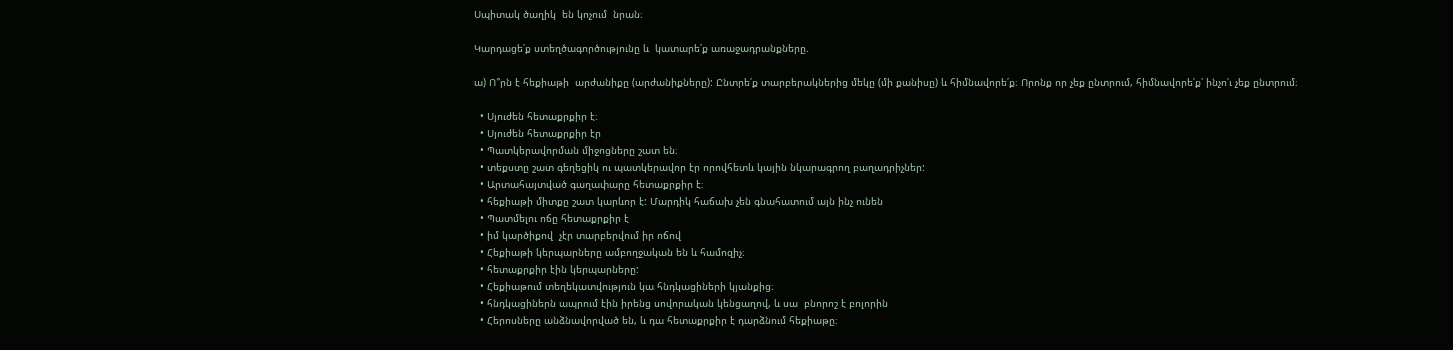Սպիտակ ծաղիկ  են կոչում  նրան։

Կարդացե՛ք ստեղծագործությունը և  կատարե՛ք առաջադրանքները.

ա) Ո՞րն է հեքիաթի  արժանիքը (արժանիքները): Ընտրե՛ք տարբերակներից մեկը (մի քանիսը) և հիմնավորե՛ք։ Որոնք որ չեք ընտրում, հիմնավորե՛ք՝ ինչո՛ւ չեք ընտրում։

  • Սյուժեն հետաքրքիր է։
  • Սյուժեն հետաքրքիր էր
  • Պատկերավորման միջոցները շատ են։
  • տեքստը շատ գեղեցիկ ու պատկերավոր էր որովհետև կային նկարագրող բաղադրիչներ:
  • Արտահայտված գաղափարը հետաքրքիր է։
  • հեքիաթի միտքը շատ կարևոր է: Մարդիկ հաճախ չեն գնահատում այն ինչ ունեն
  • Պատմելու ոճը հետաքրքիր է
  • իմ կարծիքով  չէր տարբերվում իր ոճով
  • Հեքիաթի կերպարները ամբողջական են և համոզիչ։
  • հետաքրքիր էին կերպարները:
  • Հեքիաթում տեղեկատվություն կա հնդկացիների կյանքից։
  • հնդկացիներն ապրում էին իրենց սովորական կենցաղով, և սա  բնորոշ է բոլորին
  • Հերոսները անձնավորված են, և դա հետաքրքիր է դարձնում հեքիաթը։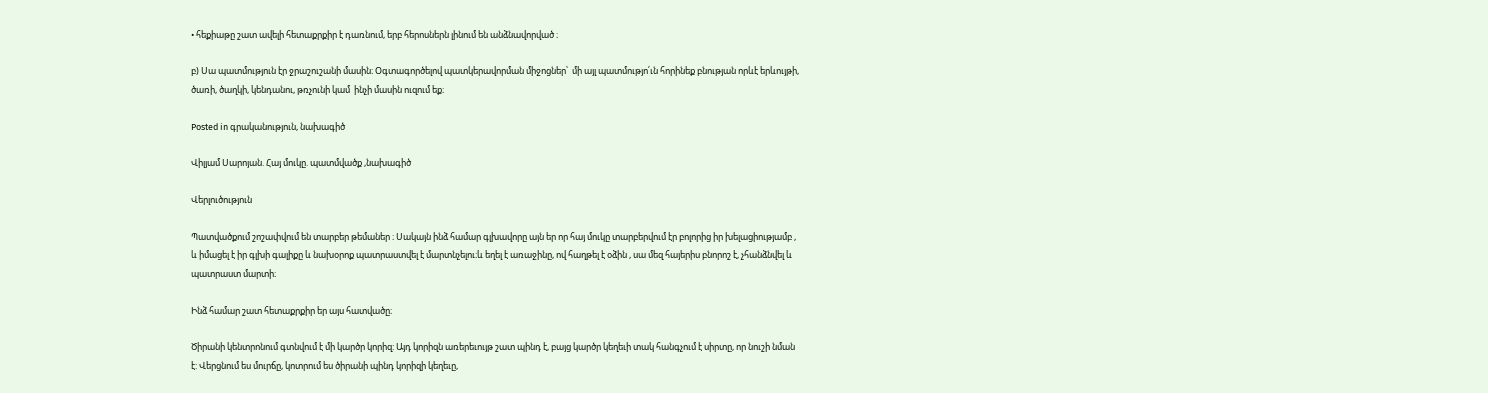• հեքիաթը շատ ավելի հետաքրքիր է դառնում, երբ հերոսներն լինում են անձնավորված ։

բ) Սա պատմություն էր ջրաշուշանի մասին։ Օգտագործելով պատկերավորման միջոցներ՝  մի այլ պատմությո՛ւն հորինեք բնության որևէ երևույթի, ծառի, ծաղկի, կենդանու, թռչունի կամ  ինչի մասին ուզում եք։

Posted in գրականություն, նախագիծ

Վիլյամ Սարոյան. Հայ մուկը. պատմվածք ,նախագիծ

Վերլուծություն

Պատվածքում շոշափվում են տարբեր թեմաներ ։ Սակայն ինձ համար գլխավորը այն եր որ հայ մուկը տարբերվում էր բոլորից իր խելացիությամբ , և իմացել է իր գլխի գալիքը և նախօրոք պատրաստվել է մարտնչելու։և եղել է առաջինը, ով հաղթել է օձին , սա մեզ հայերիս բնորոշ է, չհանձնվել և պատրաստ մարտի։

Ինձ համար շատ հետաքրքիր եր այս հատվածը։

Ծիրանի կենտրոնում գտնվում է մի կարծր կորիզ: Այդ կորիզն առերեւույթ շատ պինդ է, բայց կարծր կեղեւի տակ հանգչում է սիրտը, որ նուշի նման է: Վերցնում ես մուրճը, կոտրում ես ծիրանի պինդ կորիզի կեղեւը,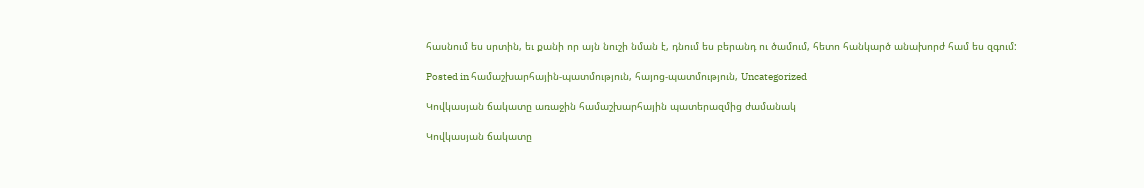հասնում ես սրտին, եւ քանի որ այն նուշի նման է, դնում ես բերանդ ու ծամում, հետո հանկարծ անախորժ համ ես զգում:

Posted in համաշխարհային-պատմություն, հայոց-պատմություն, Uncategorized

Կովկասյան ճակատը առաջին համաշխարհային պատերազմից ժամանակ

Կովկասյան ճակատը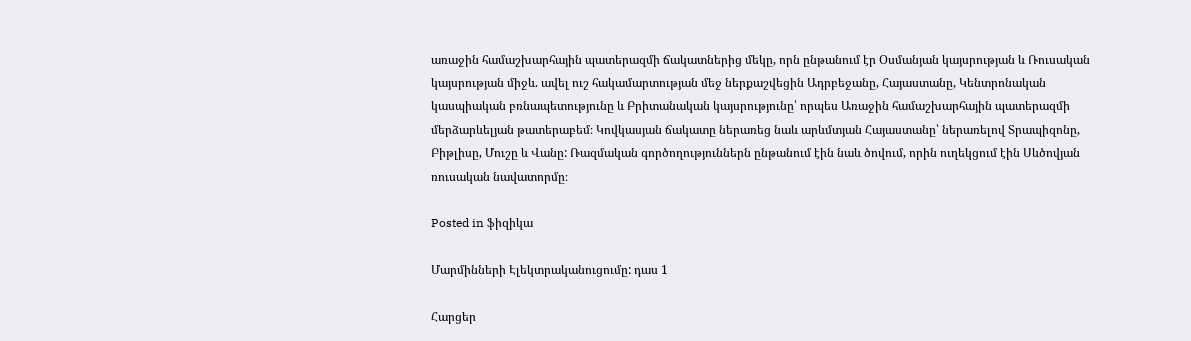առաջին համաշխարհային պատերազմի ճակատներից մեկը, որն ընթանում էր Օսմանյան կայսրության և Ռուսական կայսրության միջև. ավել ուշ հակամարտության մեջ ներքաշվեցին Ադրբեջանը, Հայաստանը, Կենտրոնական կասպիական բռնապետությունը և Բրիտանական կայսրությունը՝ որպես Առաջին համաշխարհային պատերազմի մերձարևելյան թատերաբեմ։ Կովկասյան ճակատը ներառեց նաև արևմտյան Հայաստանը՝ ներառելով Տրապիզոնը, Բիթլիսը, Մուշը և Վանը: Ռազմական գործողություններն ընթանում էին նաև ծովում, որին ուղեկցում էին Սևծովյան ռուսական նավատորմը։

Posted in ֆիզիկա

Մարմինների Էլեկտրականուցումը: դաս 1

Հարցեր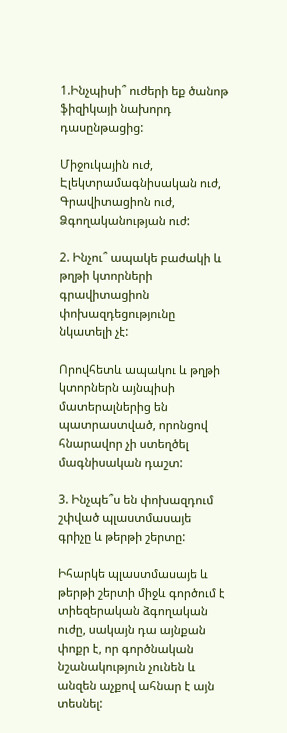1.Ինչպիսի՞ ուժերի եք ծանոթ ֆիզիկայի նախորդ դասընթացից:

Միջուկային ուժ, Էլեկտրամագնիսական ուժ, Գրավիտացիոն ուժ, Ձգողականության ուժ:

2. Ինչու՞ ապակե բաժակի և թղթի կտորների գրավիտացիոն փոխազդեցությունը նկատելի չէ:

Որովհետև ապակու և թղթի կտորներն այնպիսի մատերալներից են պատրաստված, որոնցով հնարավոր չի ստեղծել մագնիսական դաշտ:

3. Ինչպե՞ս են փոխազդում շփված պլաստմասայե գրիչը և թերթի շերտը:

Իհարկե պլաստմասայե և թերթի շերտի միջև գործում է տիեզերական ձգողական ուժը, սակայն դա այնքան փոքր է, որ գործնական նշանակություն չունեն և անզեն աչքով ահնար է այն տեսնել: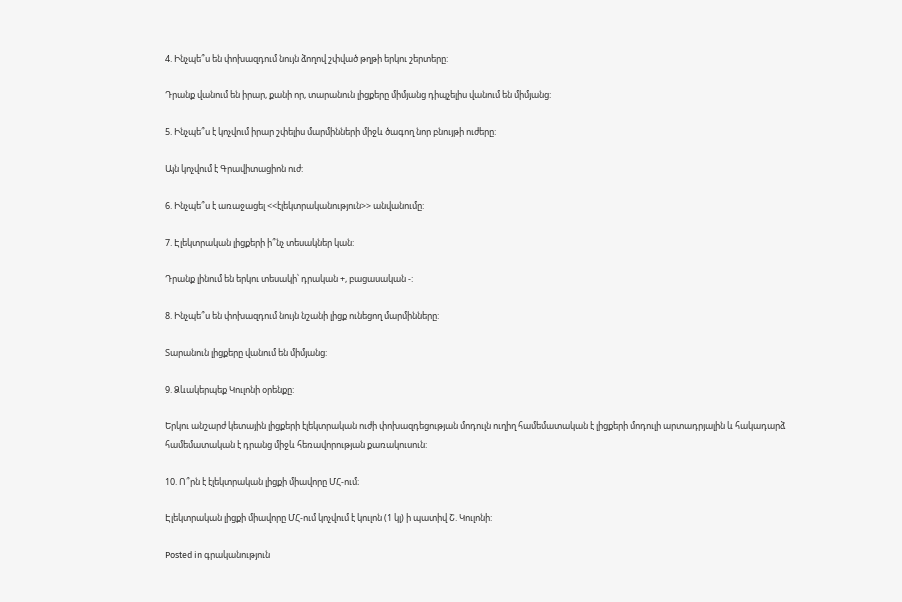4. Ինչպե՞ս են փոխազդում նույն ձողով շփված թղթի երկու շերտերը:

Դրանք վանում են իրար, քանի որ, տարանուն լիցքերը միմյանց դիպչելիս վանում են միմյանց:

5. Ինչպե՞ս է կոչվում իրար շփելիս մարմինների միջև ծագող նոր բնույթի ուժերը:

Այն կոչվում է Գրավիտացիոն ուժ:

6. Ինչպե՞ս է առաջացել <<էլեկտրականություն>> անվանումը:

7. Էլեկտրական լիցքերի ի՞նչ տեսակներ կան:

Դրանք լինում են երկու տեսակի՝ դրական +, բացասական -:

8. Ինչպե՞ս են փոխազդում նույն նշանի լիցք ունեցող մարմինները:

Տարանուն լիցքերը վանում են միմյանց:

9. Ձևակերպեք Կուլոնի օրենքը:

Երկու անշարժ կետային լիցքերի էլեկտրական ուժի փոխազդեցության մոդուլն ուղիղ համեմատական է լիցքերի մոդուլի արտադրյալին և հակադարձ համեմատական է դրանց միջև հեռավորության քառակուսուն:

10. Ո՞րն է էլեկտրական լիցքի միավորը ՄՀ-ում։

Էլեկտրական լիցքի միավորը ՄՀ-ում կոչվում է կուլոն (1 կլ) ի պատիվ Շ. Կուլոնի:

Posted in գրականություն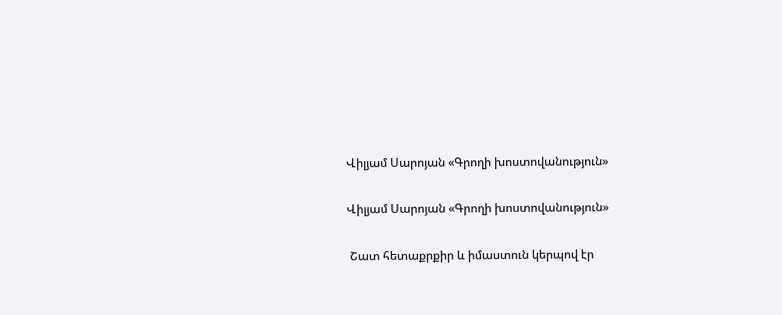Վիլյամ Սարոյան «Գրողի խոստովանություն»

Վիլյամ Սարոյան «Գրողի խոստովանություն»

 Շատ հետաքրքիր և իմաստուն կերպով էր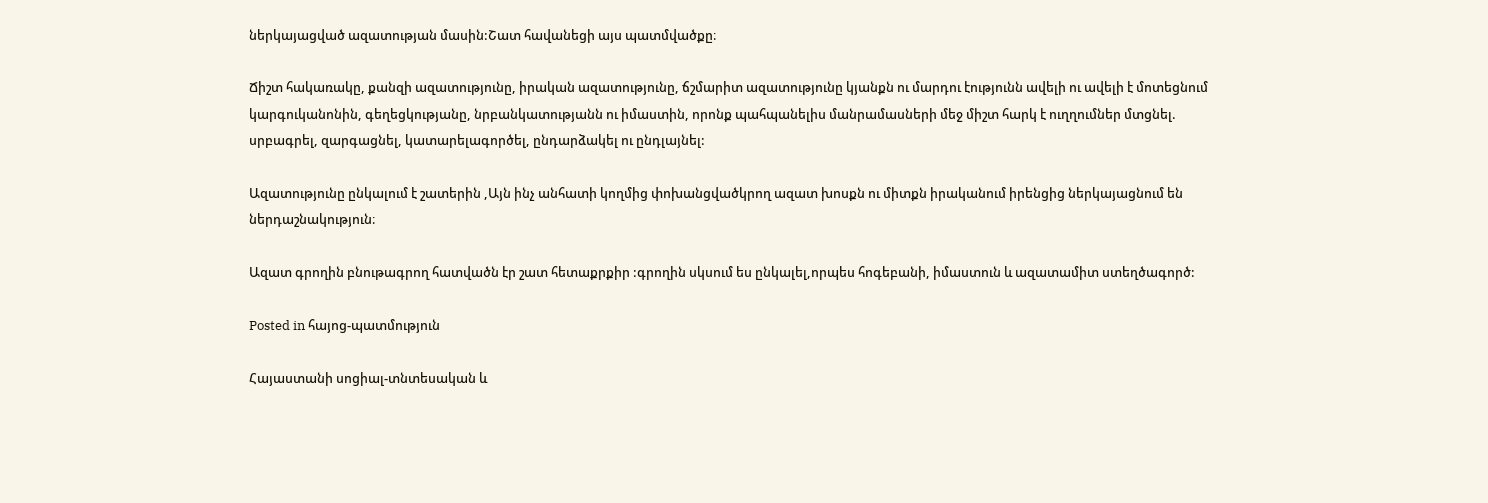ներկայացված ազատության մասին:Շատ հավանեցի այս պատմվածքը։

Ճիշտ հակառակը, քանզի ազատությունը, իրական ազատությունը, ճշմարիտ ազատությունը կյանքն ու մարդու էությունն ավելի ու ավելի է մոտեցնում կարգուկանոնին, գեղեցկությանը, նրբանկատությանն ու իմաստին, որոնք պահպանելիս մանրամասների մեջ միշտ հարկ է ուղղումներ մտցնել. սրբագրել, զարգացնել, կատարելագործել, ընդարձակել ու ընդլայնել:

Ազատությունը ընկալում է շատերին ,Այն ինչ անհատի կողմից փոխանցվածկրող ազատ խոսքն ու միտքն իրականում իրենցից ներկայացնում են ներդաշնակություն։

Ազատ գրողին բնութագրող հատվածն էր շատ հետաքրքիր :գրողին սկսում ես ընկալել,որպես հոգեբանի, իմաստուն և ազատամիտ ստեղծագործ:

Posted in հայոց-պատմություն

Հայաստանի սոցիալ-տնտեսական և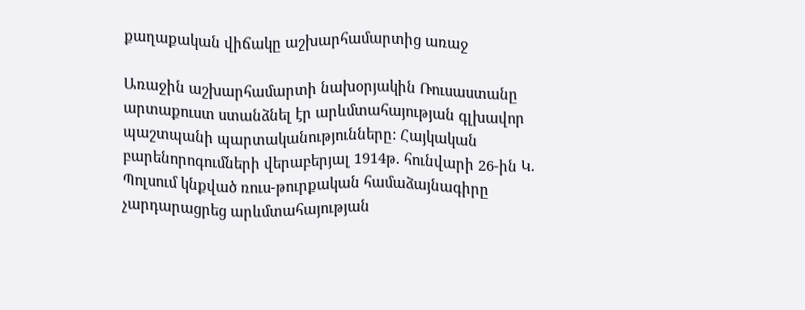քաղաքական վիճակը աշխարհամարտից առաջ

Առաջին աշխարհամարտի նախօրյակին Ռուսաստանը արտաքուստ ստանձնել էր արևմտահայության գլխավոր պաշտպանի պարտականությունները: Հայկական բարենորոգումների վերաբերյալ 1914թ. հունվարի 26-ին Կ. Պոլսում կնքված ռուս-թուրքական համաձայնագիրը չարդարացրեց արևմտահայության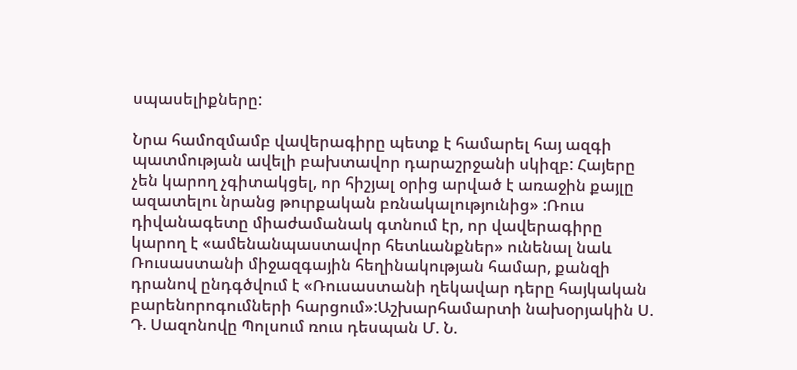սպասելիքները:

Նրա համոզմամբ վավերագիրը պետք է համարել հայ ազգի պատմության ավելի բախտավոր դարաշրջանի սկիզբ: Հայերը չեն կարող չգիտակցել, որ հիշյալ օրից արված է առաջին քայլը ազատելու նրանց թուրքական բռնակալությունից» :Ռուս դիվանագետը միաժամանակ գտնում էր, որ վավերագիրը կարող է «ամենանպաստավոր հետևանքներ» ունենալ նաև Ռուսաստանի միջազգային հեղինակության համար, քանզի դրանով ընդգծվում է «Ռուսաստանի ղեկավար դերը հայկական բարենորոգումների հարցում»:Աշխարհամարտի նախօրյակին Ս. Դ. Սազոնովը Պոլսում ռուս դեսպան Մ. Ն.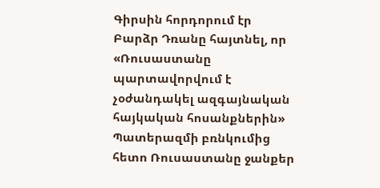Գիրսին հորդորում էր Բարձր Դռանը հայտնել, որ «Ռուսաստանը պարտավորվում է չօժանդակել ազգայնական հայկական հոսանքներին» Պատերազմի բռնկումից հետո Ռուսաստանը ջանքեր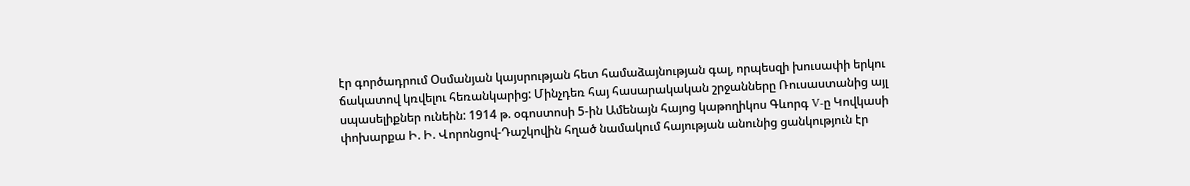էր գործադրում Օսմանյան կայսրության հետ համաձայնության գալ, որպեսզի խուսափի երկու ճակատով կռվելու հեռանկարից: Մինչդեռ հայ հասարակական շրջանները Ռուսաստանից այլ սպասելիքներ ունեին: 1914 թ. օգոստոսի 5-ին Ամենայն հայոց կաթողիկոս Գևորգ V-ը Կովկասի փոխարքա Ի. Ի. Վորոնցով-Դաշկովին հղած նամակում հայության անունից ցանկություն էր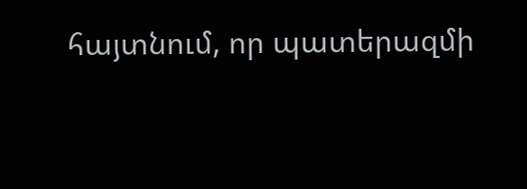հայտնում, որ պատերազմի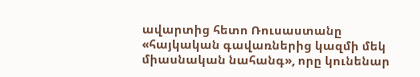ավարտից հետո Ռուսաստանը «հայկական գավառներից կազմի մեկ միասնական նահանգ», որը կունենար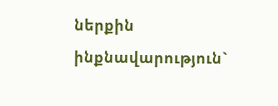ներքին ինքնավարություն`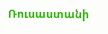Ռուսաստանի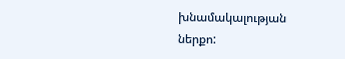խնամակալության ներքո: